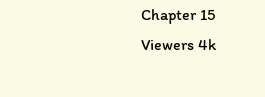Chapter 15
Viewers 4k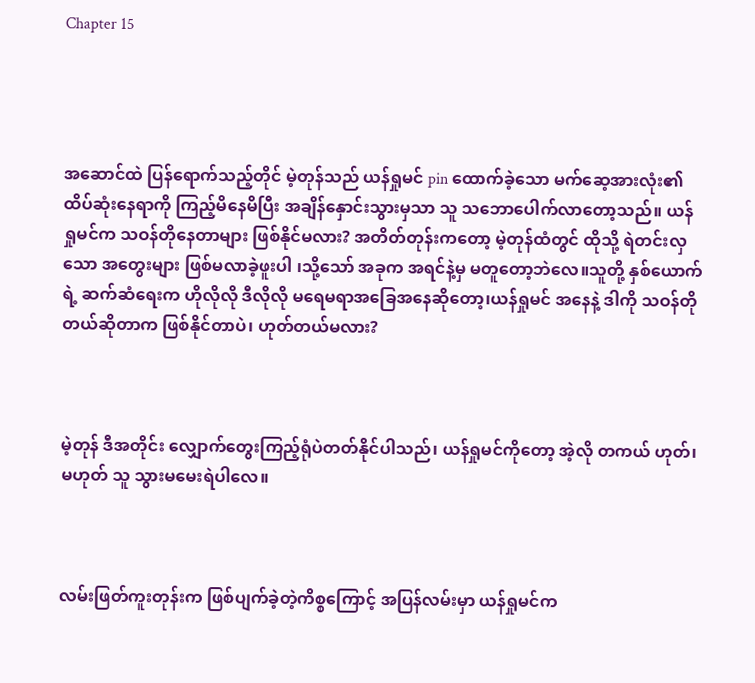Chapter 15




အဆောင်ထဲ ပြန်ရောက်သည့်တိုင် မဲ့တုန်သည် ယန်ရှုမင် pin ထောက်ခဲ့သော မက်ဆေ့အားလုံး၏ ထိပ်ဆုံးနေရာကို ကြည့်မိနေမိပြီး အချိန်နှောင်းသွားမှသာ သူ သဘောပေါက်လာတော့သည်။ ယန်ရှုမင်က သဝန်တိုနေတာများ ဖြစ်နိုင်မလား? အတိတ်တုန်းကတော့ မဲ့တုန်ထံတွင် ထိုသို့ ရဲတင်းလှသော အတွေးများ ဖြစ်မလာခဲ့ဖူးပါ ၊သို့သော် အခုက အရင်နဲ့မှ မတူတော့ဘဲလေ။သူတို့ နှစ်ယောက်ရဲ့ ဆက်ဆံရေးက ဟိုလိုလို ဒီလိုလို မရေမရာအခြေအနေဆိုတော့၊ယန်ရှုမင် အနေနဲ့ ဒါကို သဝန်တိုတယ်ဆိုတာက ဖြစ်နိုင်တာပဲ၊ ဟုတ်တယ်မလား?



မဲ့တုန် ဒီအတိုင်း လျှောက်တွေးကြည့်ရုံပဲတတ်နိုင်ပါသည်၊ ယန်ရှုမင်ကိုတော့ အဲ့လို တကယ် ဟုတ်၊မဟုတ် သူ သွားမမေးရဲပါလေ။



လမ်းဖြတ်ကူးတုန်းက ဖြစ်ပျက်ခဲ့တဲ့ကိစ္စကြောင့် အပြန်လမ်းမှာ ယန်ရှုမင်က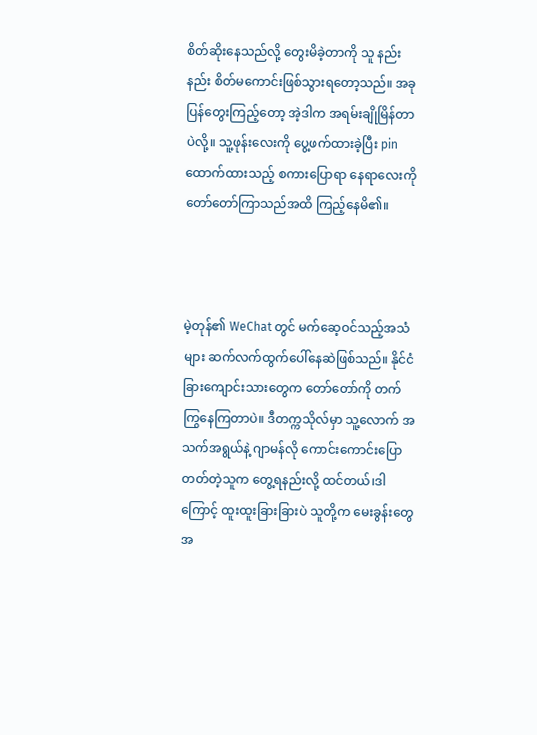စိတ်ဆိုးနေသည်လို့ တွေးမိခဲ့တာကို သူ နည်းနည်း စိတ်မကောင်းဖြစ်သွားရတော့သည်။ အခု ပြန်တွေးကြည့်တော့ အဲ့ဒါက အရမ်းချိုမြိန်တာပဲလို့။ သူ့ဖုန်းလေးကို ပွေ့ဖက်ထားခဲ့ပြီး pinထောက်ထားသည့် စကားပြောရာ နေရာလေးကို တော်တော်ကြာသည်အထိ ကြည့်နေမိ၏။



မဲ့တုန်၏ WeChat တွင် မက်ဆေ့ဝင်သည့်အသံများ ဆက်လက်ထွက်ပေါ်နေဆဲဖြစ်သည်။ နိုင်ငံခြားကျောင်းသားတွေက တော်တော်ကို တက်ကြွနေကြတာပဲ။ ဒီတက္ကသိုလ်မှာ သူ့လောက် အသက်အရွယ်နဲ့ ဂျာမန်လို ကောင်းကောင်းပြောတတ်တဲ့သူက တွေ့ရနည်းလို့ ထင်တယ်၊ဒါကြောင့် ထူးထူးခြားခြားပဲ သူတို့က မေးခွန်းတွေ အ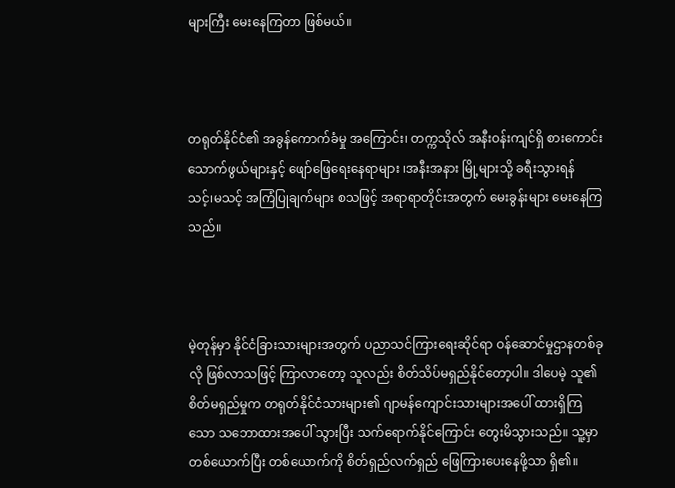များကြီး မေးနေကြတာ ဖြစ်မယ်။



တရုတ်နိုင်ငံ၏ အခွန်ကောက်ခံမှု အကြောင်း၊ တက္ကသိုလ် အနီးဝန်းကျင်ရှိ စားကောင်းသောက်ဖွယ်များနှင့် ဖျော်ဖြေရေးနေရာများ ၊အနီးအနား မြို့များသို့ ခရီးသွားရန် သင့်၊မသင့် အကြံပြုချက်များ စသဖြင့် အရာရာတိုင်းအတွက် မေးခွန်းများ မေးနေကြသည်။



မဲ့တုန်မှာ နိုင်ငံခြားသားများအတွက် ပညာသင်ကြားရေးဆိုင်ရာ ဝန်ဆောင်မှုဌာနတစ်ခုလို ဖြစ်လာသဖြင့် ကြာလာတော့ သူလည်း စိတ်သိပ်မရှည်နိုင်တော့ပါ။ ဒါပေမဲ့ သူ၏စိတ်မရှည်မှုက တရုတ်နိုင်ငံသားများ၏ ဂျာမန်ကျောင်းသားများအပေါ် ထားရှိကြသော သဘောထားအပေါ် သွားပြီး သက်ရောက်နိုင်ကြောင်း တွေးမိသွားသည်။ သူ့မှာ တစ်ယောက်ပြီး တစ်ယောက်ကို စိတ်ရှည်လက်ရှည် ဖြေကြားပေးနေဖို့သာ ရှိ၏။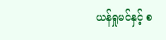ယန်ရှုမင်နှင့် စ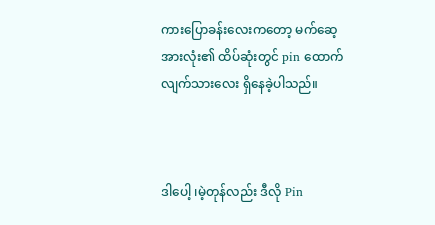ကားပြောခန်းလေးကတော့ မက်ဆေ့အားလုံး၏ ထိပ်ဆုံးတွင် pin ထောက်လျက်သားလေး ရှိနေခဲ့ပါသည်။



ဒါပေါ့ ၊မဲ့တုန်လည်း ဒီလို Pin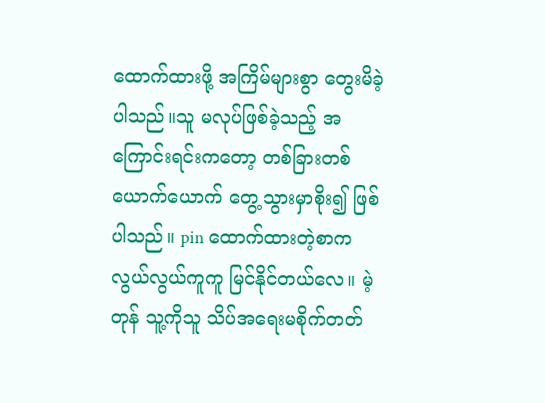ထောက်ထားဖို့ အကြိမ်များစွာ တွေးမိခဲ့ပါသည်။သူ မလုပ်ဖြစ်ခဲ့သည့် အကြောင်းရင်းကတော့ တစ်ခြားတစ်ယောက်ယောက် တွေ့သွားမှာစိုး၍ ဖြစ်ပါသည်။ pin ထောက်ထားတဲ့စာက လွယ်လွယ်ကူကူ မြင်နိုင်တယ်လေ။ မဲ့တုန် သူ့ကိုသူ သိပ်အရေးမစိုက်တတ်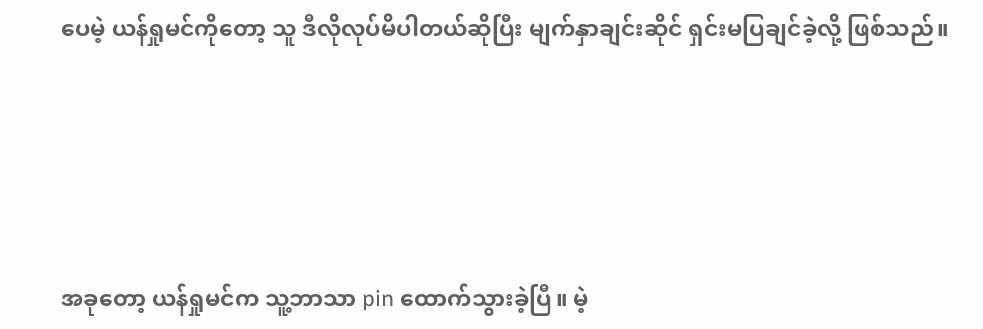ပေမဲ့ ယန်ရှုမင်ကိုတော့ သူ ဒီလိုလုပ်မိပါတယ်ဆိုပြီး မျက်နှာချင်းဆိုင် ရှင်းမပြချင်ခဲ့လို့ ဖြစ်သည်။





အခုတော့ ယန်ရှုမင်က သူ့ဘာသာ pin ထောက်သွားခဲ့ပြီ။ မဲ့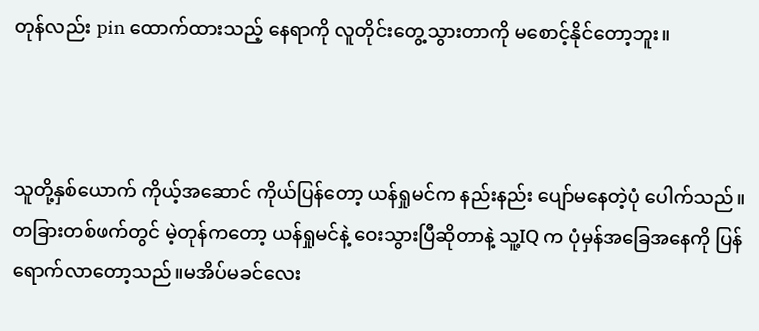တုန်လည်း pin ထောက်ထားသည့် နေရာကို လူတိုင်းတွေ့သွားတာကို မစောင့်နိုင်တော့ဘူး။



သူတို့နှစ်ယောက် ကိုယ့်အဆောင် ကိုယ်ပြန်တော့ ယန်ရှုမင်က နည်းနည်း ပျော်မနေတဲ့ပုံ ပေါက်သည်။တခြားတစ်ဖက်တွင် မဲ့တုန်ကတော့ ယန်ရှုမင်နဲ့ ဝေးသွားပြီဆိုတာနဲ့ သူ့IQ က ပုံမှန်အခြေအနေကို ပြန်ရောက်လာတော့သည်။မအိပ်မခင်လေး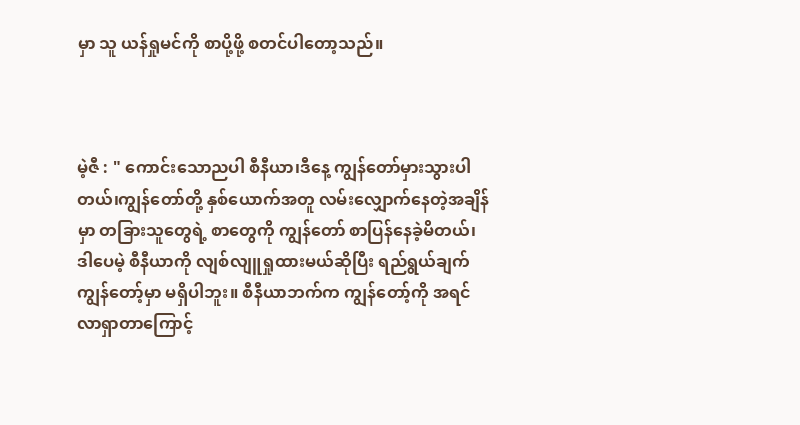မှာ သူ ယန်ရှုမင်ကို စာပို့ဖို့ စတင်ပါတော့သည်။



မဲ့ဇီ : " ကောင်းသောညပါ စီနီယာ၊ဒီနေ့ ကျွန်တော်မှားသွားပါတယ်၊ကျွန်တော်တို့ နှစ်ယောက်အတူ လမ်းလျှောက်နေတဲ့အချိန်မှာ တခြားသူတွေရဲ့ စာတွေကို ကျွန်တော် စာပြန်နေခဲ့မိတယ်၊ဒါပေမဲ့ စီနီယာကို လျစ်လျူရှုထားမယ်ဆိုပြီး ရည်ရွယ်ချက် ကျွန်တော့်မှာ မရှိပါဘူး။ စီနီယာဘက်က ကျွန်တော့်ကို အရင်လာရှာတာကြောင့်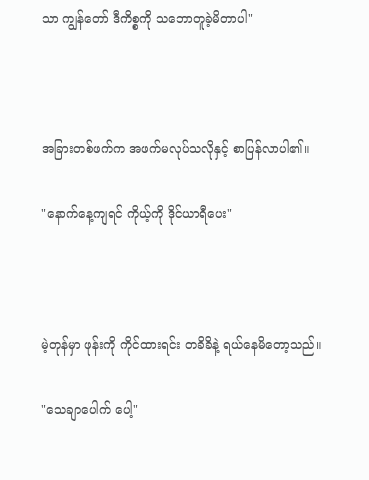သာ ကျွန်တော် ဒီကိစ္စကို သဘောတူခဲ့မိတာပါ"



အခြားတစ်ဖက်က အဖက်မလုပ်သလိုနှင့် စာပြန်လာပါ၏။

"နောက်နေ့ကျရင် ကိုယ့်ကို ဒိုင်ယာရီပေး"



မဲ့တုန်မှာ ဖုန်းကို ကိုင်ထားရင်း တခိခိနဲ့ ရယ်နေမိတော့သည်။

"သေချာပေါက် ပေါ့"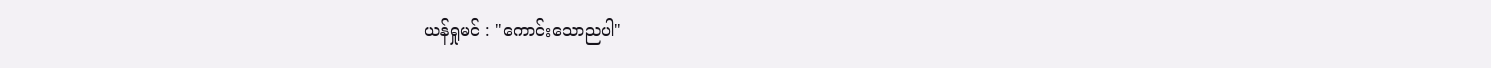ယန်ရှုမင် : "ကောင်းသောညပါ"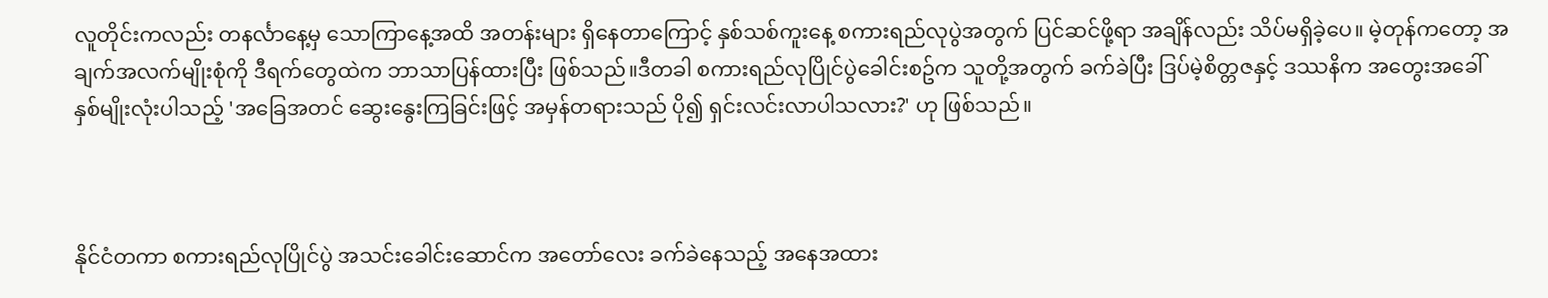လူတိုင်းကလည်း တနင်္လာနေ့မှ သောကြာနေ့အထိ အတန်းများ ရှိနေတာကြောင့် နှစ်သစ်ကူးနေ့ စကားရည်လုပွဲအတွက် ပြင်ဆင်ဖို့ရာ အချိန်လည်း သိပ်မရှိခဲ့ပေ။ မဲ့တုန်ကတော့ အချက်အလက်မျိုးစုံကို ဒီရက်တွေထဲက ဘာသာပြန်ထားပြီး ဖြစ်သည်။ဒီတခါ စကားရည်လုပြိုင်ပွဲခေါင်းစဥ်က သူတို့အတွက် ခက်ခဲပြီး ဒြပ်မဲ့စိတ္တဇနှင့် ဒဿနိက အတွေးအခေါ် နှစ်မျိုးလုံးပါသည့် 'အခြေအတင် ဆွေးနွေးကြခြင်းဖြင့် အမှန်တရားသည် ပို၍ ရှင်းလင်းလာပါသလား?' ဟု ဖြစ်သည်။



နိုင်ငံတကာ စကားရည်လုပြိုင်ပွဲ အသင်းခေါင်းဆောင်က အတော်လေး ခက်ခဲနေသည့် အနေအထား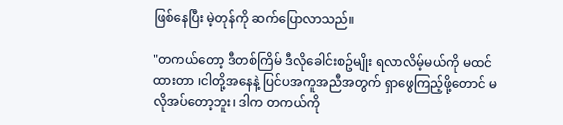ဖြစ်နေပြီး မဲ့တုန်ကို ဆက်ပြောလာသည်။

"တကယ်တော့ ဒီတစ်ကြိမ် ဒီလိုခေါင်းစဥ်မျိုး ရလာလိမ့်မယ်ကို မထင်ထားတာ ၊ငါတို့အနေနဲ့ ပြင်ပအကူအညီအတွက် ရှာဖွေကြည့်ဖို့တောင် မလိုအပ်တော့ဘူး၊ ဒါက တကယ်ကို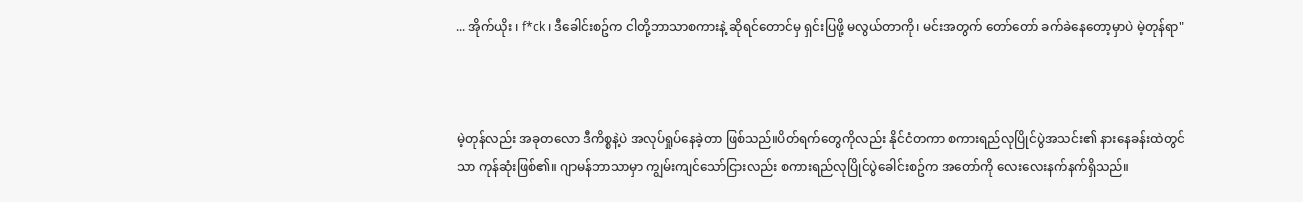... အိုက်ယိုး ၊ f*ck ၊ ဒီခေါင်းစဥ်က ငါတို့ဘာသာစကားနဲ့ ဆိုရင်တောင်မှ ရှင်းပြဖို့ မလွယ်တာကို၊ မင်းအတွက် တော်တော် ခက်ခဲနေတော့မှာပဲ မဲ့တုန်ရာ"



မဲ့တုန်လည်း အခုတလော ဒီကိစ္စနဲ့ပဲ အလုပ်ရှုပ်နေခဲ့တာ ဖြစ်သည်။ပိတ်ရက်တွေကိုလည်း နိုင်ငံတကာ စကားရည်လုပြိုင်ပွဲအသင်း၏ နားနေခန်းထဲတွင်သာ ကုန်ဆုံးဖြစ်၏။ ဂျာမန်ဘာသာမှာ ကျွမ်းကျင်သော်ငြားလည်း စကားရည်လုပြိုင်ပွဲခေါင်းစဥ်က အတော်ကို လေးလေးနက်နက်ရှိသည်။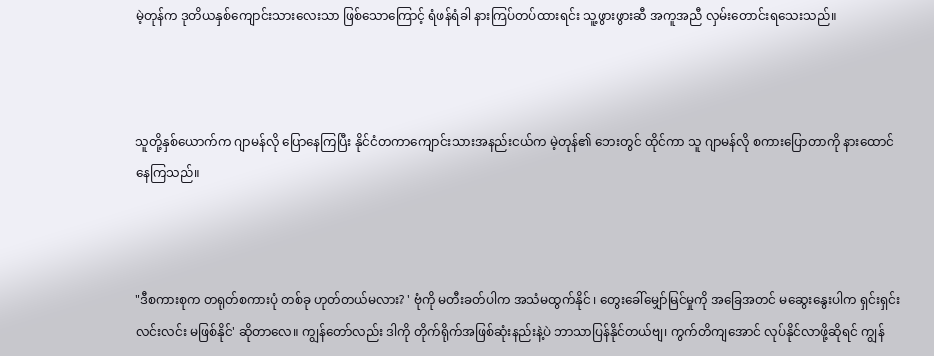မဲ့တုန်က ဒုတိယနှစ်ကျောင်းသားလေးသာ ဖြစ်သောကြောင့် ရံဖန်ရံခါ နားကြပ်တပ်ထားရင်း သူ့ဖွားဖွားဆီ အကူအညီ လှမ်းတောင်းရသေးသည်။



သူတို့နှစ်ယောက်က ဂျာမန်လို ပြောနေကြပြီး နိုင်ငံတကာကျောင်းသားအနည်းငယ်က မဲ့တုန်၏ ဘေးတွင် ထိုင်ကာ သူ ဂျာမန်လို စကားပြောတာကို နားထောင်နေကြသည်။



"ဒီစကားစုက တရုတ်စကားပုံ တစ်ခု ဟုတ်တယ်မလား? ' ဗုံကို မတီးခတ်ပါက အသံမထွက်နိုင် ၊ တွေးခေါ်မျှော်မြင်မှုကို အခြေအတင် မဆွေးနွေးပါက ရှင်းရှင်းလင်းလင်း မဖြစ်နိုင်' ဆိုတာလေ။ ကျွန်တော်လည်း ဒါကို တိုက်ရိုက်အဖြစ်ဆုံးနည်းနဲ့ပဲ ဘာသာပြန်နိုင်တယ်ဗျ၊ ကွက်တိကျအောင် လုပ်နိုင်လာဖို့ဆိုရင် ကျွန်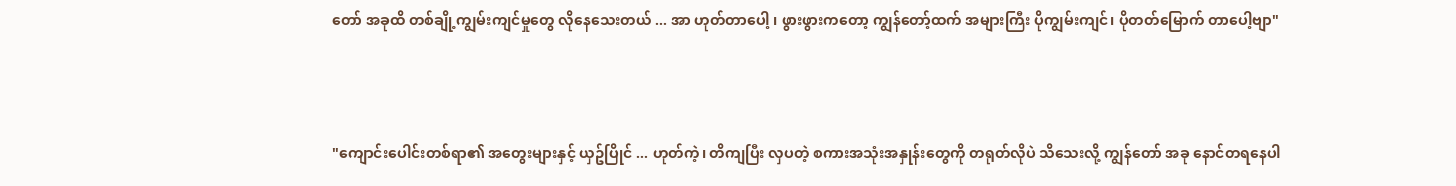တော် အခုထိ တစ်ချို့ကျွမ်းကျင်မှုတွေ လိုနေသေးတယ် ... အာ ဟုတ်တာပေါ့ ၊ ဖွားဖွားကတော့ ကျွန်တော့်ထက် အများကြီး ပိုကျွမ်းကျင်၊ ပိုတတ်မြောက် တာပေါ့ဗျာ"



"ကျောင်းပေါင်းတစ်ရာ၏ အတွေးများနှင့် ယှဥ်ပြိုင် ... ဟုတ်ကဲ့၊ တိကျပြီး လှပတဲ့ စကားအသုံးအနှုန်းတွေကို တရုတ်လိုပဲ သိသေးလို့ ကျွန်တော် အခု နောင်တရနေပါ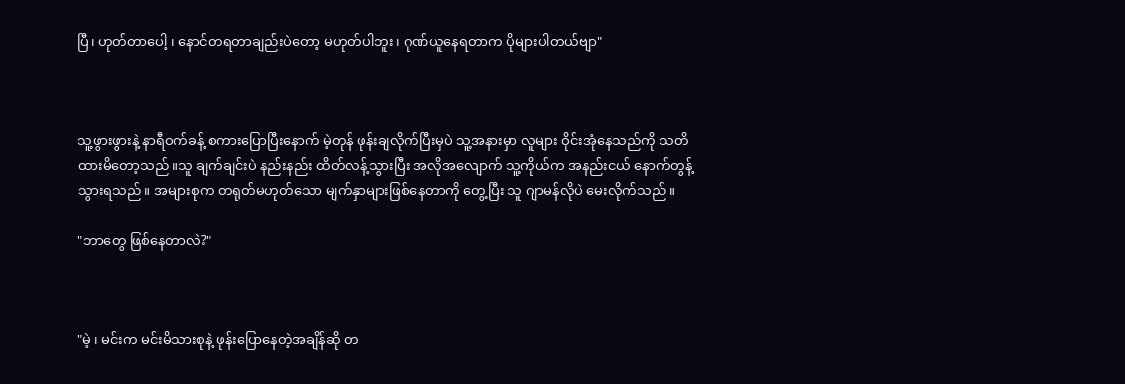ပြီ၊ ဟုတ်တာပေါ့ ၊ နောင်တရတာချည်းပဲတော့ မဟုတ်ပါဘူး၊ ဂုဏ်ယူနေရတာက ပိုများပါတယ်ဗျာ"



သူ့ဖွားဖွားနဲ့ နာရီဝက်ခန့် စကားပြောပြီးနောက် မဲ့တုန် ဖုန်းချလိုက်ပြီးမှပဲ သူ့အနားမှာ လူများ ဝိုင်းအုံနေသည်ကို သတိထားမိတော့သည်။သူ ချက်ချင်းပဲ နည်းနည်း ထိတ်လန့်သွားပြီး အလိုအလျောက် သူ့ကိုယ်က အနည်းငယ် နောက်တွန့်သွားရသည်။ အများစုက တရုတ်မဟုတ်သော မျက်နှာများဖြစ်နေတာကို တွေ့ပြီး သူ ဂျာမန်လိုပဲ မေးလိုက်သည်။

"ဘာတွေ ဖြစ်နေတာလဲ?"



"မဲ့ ၊ မင်းက မင်းမိသားစုနဲ့ ဖုန်းပြောနေတဲ့အချိန်ဆို တ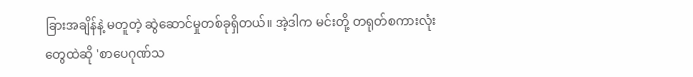ခြားအချိန်နဲ့ မတူတဲ့ ဆွဲဆောင်မှုတစ်ခုရှိတယ်။ အဲ့ဒါက မင်းတို့ တရုတ်စကားလုံးတွေထဲဆို 'စာပေဂုဏ်သ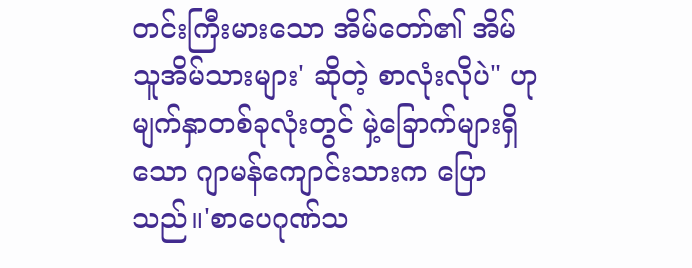တင်းကြီးမားသော အိမ်တော်၏ အိမ်သူအိမ်သားများ' ဆိုတဲ့ စာလုံးလိုပဲ" ဟု မျက်နှာတစ်ခုလုံးတွင် မှဲ့ခြောက်များရှိသော ဂျာမန်ကျောင်းသားက ပြောသည်။'စာပေဂုဏ်သ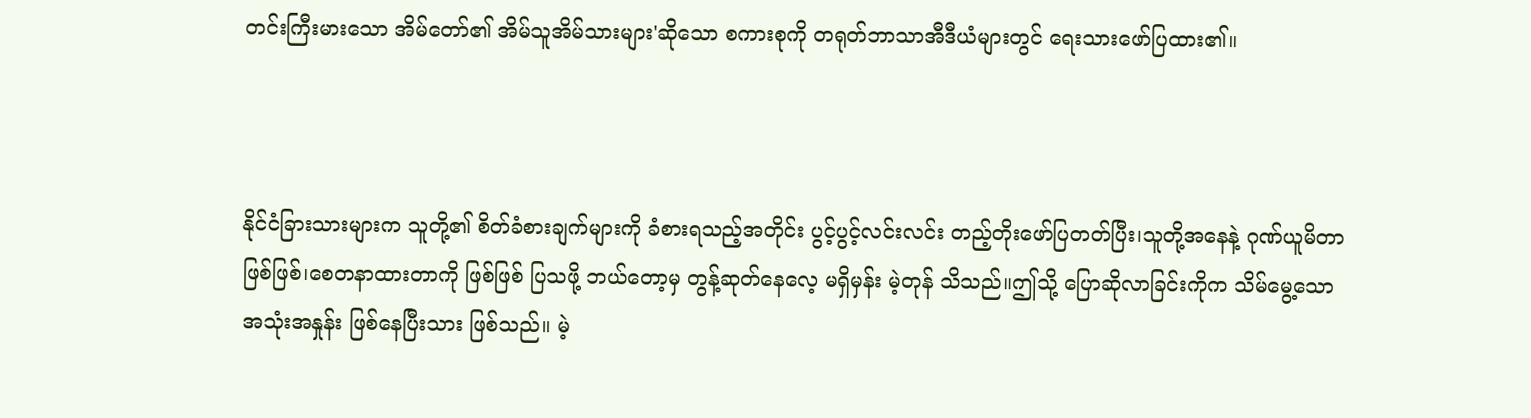တင်းကြီးမားသော အိမ်တော်၏ အိမ်သူအိမ်သားများ'ဆိုသော စကားစုကို တရုတ်ဘာသာအီဒီယံများတွင် ရေးသားဖော်ပြထား၏။



နိုင်ငံခြားသားများက သူတို့၏ စိတ်ခံစားချက်များကို ခံစားရသည့်အတိုင်း ပွင့်ပွင့်လင်းလင်း တည့်တိုးဖော်ပြတတ်ပြီး၊သူတို့အနေနဲ့ ဂုဏ်ယူမိတာဖြစ်ဖြစ်၊စေတနာထားတာကို ဖြစ်ဖြစ် ပြသဖို့ ဘယ်တော့မှ တွန့်ဆုတ်နေလေ့ မရှိမှန်း မဲ့တုန် သိသည်။ဤသို့ ပြောဆိုလာခြင်းကိုက သိမ်မွေ့သော အသုံးအနှုန်း ဖြစ်နေပြီးသား ဖြစ်သည်။ မဲ့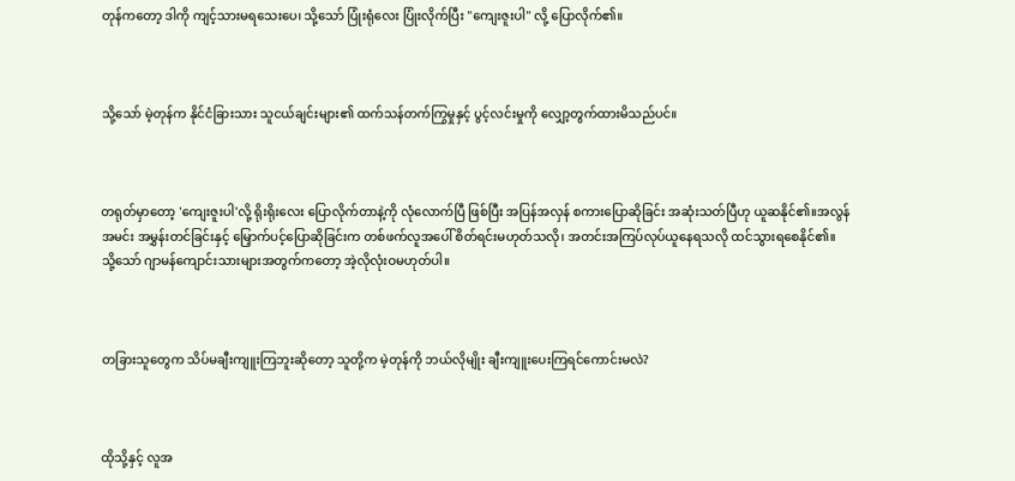တုန်ကတော့ ဒါကို ကျင့်သားမရသေးပေ၊ သို့သော် ပြုံးရုံလေး ပြုံးလိုက်ပြီး "ကျေးဇူးပါ" လို့ ပြောလိုက်၏။



သို့သော် မဲ့တုန်က နိုင်ငံခြားသား သူငယ်ချင်းများ၏ ထက်သန်တက်ကြွမှုနှင့် ပွင့်လင်းမှုကို လျှော့တွက်ထားမိသည်ပင်။



တရုတ်မှာတော့ 'ကျေးဇူးပါ'လို့ ရိုးရိုးလေး ပြောလိုက်တာနဲ့ကို လုံလောက်ပြီ ဖြစ်ပြီး အပြန်အလှန် စကားပြောဆိုခြင်း အဆုံးသတ်ပြီဟု ယူဆနိုင်၏။အလွန်အမင်း အမွှန်းတင်ခြင်းနှင့် မြှောက်ပင့်ပြောဆိုခြင်းက တစ်ဖက်လူအပေါ် စိတ်ရင်းမဟုတ်သလို၊ အတင်းအကြပ်လုပ်ယူနေရသလို ထင်သွားရစေနိုင်၏။ သို့သော် ဂျာမန်ကျောင်းသားများအတွက်ကတော့ အဲ့လိုလုံးဝမဟုတ်ပါ။



တခြားသူတွေက သိပ်မချီးကျူးကြဘူးဆိုတော့ သူတို့က မဲ့တုန်ကို ဘယ်လိုမျိုး ချီးကျူးပေးကြရင်ကောင်းမလဲ?



ထိုသို့နှင့် လူအ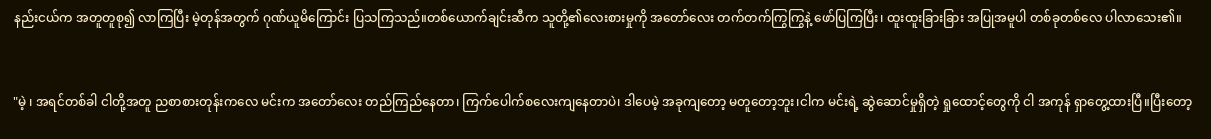နည်းငယ်က အတူတူစု၍ လာကြပြီး မဲ့တုန်အတွက် ဂုဏ်ယူမိကြောင်း ပြသကြသည်။တစ်ယောက်ချင်းဆီက သူတို့၏လေးစားမှုကို အတော်လေး တက်တက်ကြွကြွနဲ့ ဖော်ပြကြပြီး၊ ထူးထူးခြားခြား အပြုအမူပါ တစ်ခုတစ်လေ ပါလာသေး၏။



"မဲ့ ၊ အရင်တစ်ခါ ငါတို့အတူ ညစာစားတုန်းကလေ မင်းက အတော်လေး တည်ကြည်နေတာ၊ ကြက်ပေါက်စလေးကျနေတာပဲ၊ ဒါပေမဲ့ အခုကျတော့ မတူတော့ဘူး၊ငါက မင်းရဲ့ ဆွဲဆောင်မှုရှိတဲ့ ရှုထောင့်တွေကို ငါ အကုန် ရှာတွေ့ထားပြီ။ပြီးတော့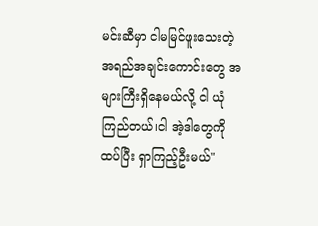မင်းဆီမှာ ငါမမြင်ဖူးသေးတဲ့ အရည်အချင်းကောင်းတွေ အများကြီးရှိနေမယ်လို့ ငါ ယုံကြည်တယ်၊ငါ အဲ့ဒါတွေကို ထပ်ပြီး ရှာကြည့်ဦးမယ်"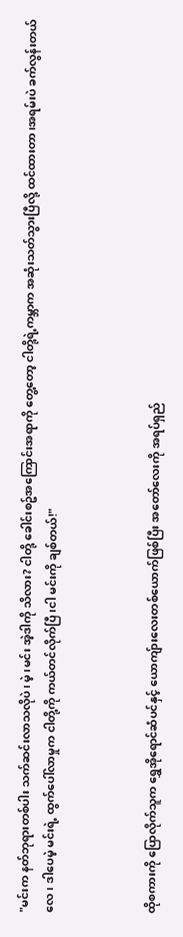"မင်းက နတ်ဘုရားတစ်ပါး သက်ဆင်းလာသလိုပဲ၊ မဲ့ ၊မင်း အဲ့ဒါကို သိလား? ငါတို့ ခေါင်းစဥ်အကြောင်းအရာကို တွေ့တော့ ငါတို့ရဲ့ကမ္ဘာက အဆုံးသတ်သွားပြီလို့ ထင်ထားတာ၊အရမ်းပဲ ခက်လွန်းတယ်လေ၊ ဒါပေမဲ့ မင်းရဲ့ ထွက်ပေါ်လာမှုက ငါတို့ကို ကယ်တင်လိုက်ပြီ၊ငါ မင်းကို ချစ်တယ်!"



ထိုစကားကို ပြောလိုက်သူက ရွှေအိုရောင်ဆံပင်နှင့် ယောကျ်ားလေးတစ်ယောက်ဖြစ်ပြီး အတော်လေးကို အရပ်ရှည်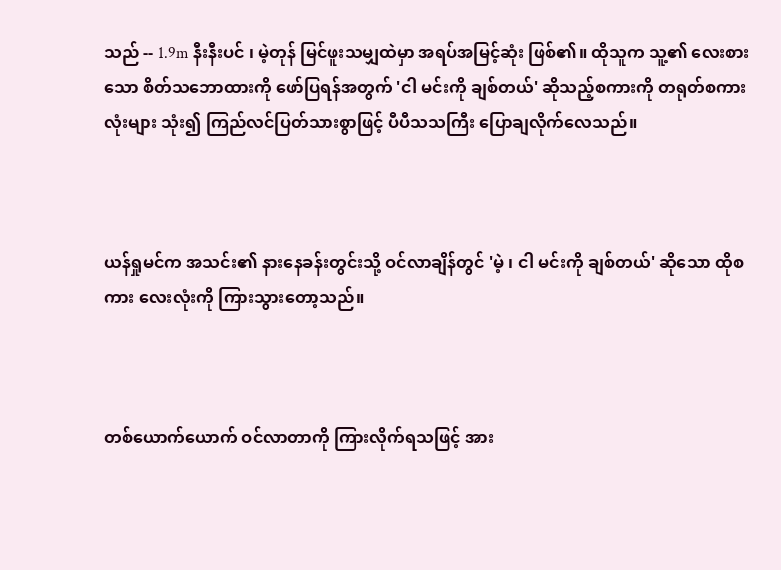သည် -- 1.9m နီးနီးပင် ၊ မဲ့တုန် မြင်ဖူးသမျှထဲမှာ အရပ်အမြင့်ဆုံး ဖြစ်၏။ ထိုသူက သူ့၏ လေးစားသော စိတ်သဘောထားကို ဖော်ပြရန်အတွက် 'ငါ မင်းကို ချစ်တယ်' ဆိုသည့်စကားကို တရုတ်စကားလုံးများ သုံး၍ ကြည်လင်ပြတ်သားစွာဖြင့် ပီပီသသကြီး ပြောချလိုက်လေသည်။



ယန်ရှုမင်က အသင်း၏ နားနေခန်းတွင်းသို့ ဝင်လာချိန်တွင် 'မဲ့ ၊ ငါ မင်းကို ချစ်တယ်' ဆိုသော ထိုစကား လေးလုံးကို ကြားသွားတော့သည်။



တစ်ယောက်ယောက် ဝင်လာတာကို ကြားလိုက်ရသဖြင့် အား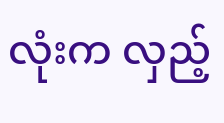လုံးက လှည့်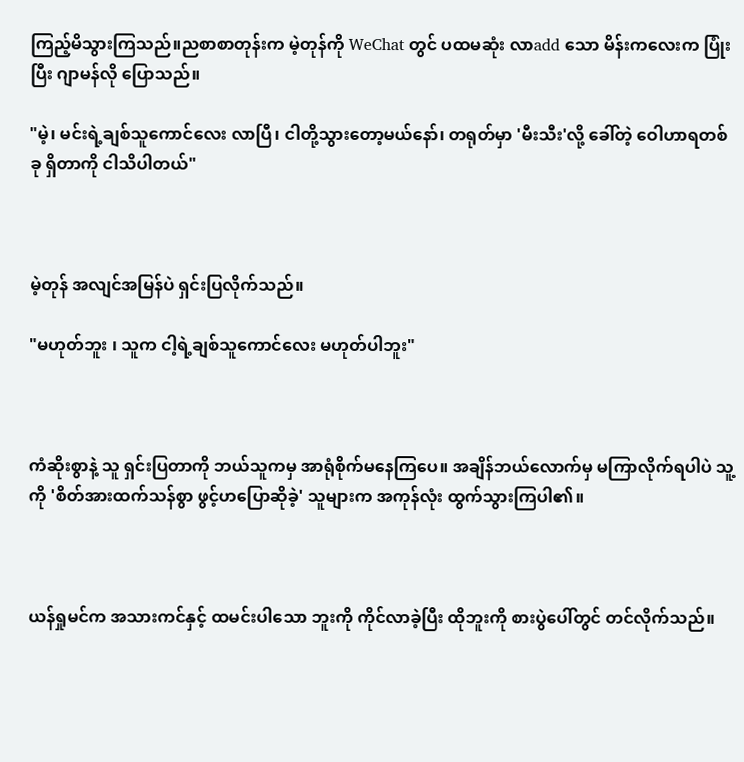ကြည့်မိသွားကြသည်။ညစာစာတုန်းက မဲ့တုန်ကို WeChat တွင် ပထမဆုံး လာadd သော မိန်းကလေးက ပြုံးပြီး ဂျာမန်လို ပြောသည်။

"မဲ့၊ မင်းရဲ့ချစ်သူကောင်လေး လာပြီ၊ ငါတို့သွားတော့မယ်နော်၊ တရုတ်မှာ 'မီးသီး'လို့ ခေါ်တဲ့ ဝေါဟာရတစ်ခု ရှိတာကို ငါသိပါတယ်"



မဲ့တုန် အလျင်အမြန်ပဲ ရှင်းပြလိုက်သည်။

"မဟုတ်ဘူး ၊ သူက ငါ့ရဲ့ချစ်သူကောင်လေး မဟုတ်ပါဘူး"



ကံဆိုးစွာနဲ့ သူ ရှင်းပြတာကို ဘယ်သူကမှ အာရုံစိုက်မနေကြပေ။ အချိန်ဘယ်လောက်မှ မကြာလိုက်ရပါပဲ သူ့ကို 'စိတ်အားထက်သန်စွာ ဖွင့်ဟပြောဆိုခဲ့' သူများက အကုန်လုံး ထွက်သွားကြပါ၏။



ယန်ရှုမင်က အသားကင်နှင့် ထမင်းပါသော ဘူးကို ကိုင်လာခဲ့ပြီး ထိုဘူးကို စားပွဲပေါ်တွင် တင်လိုက်သည်။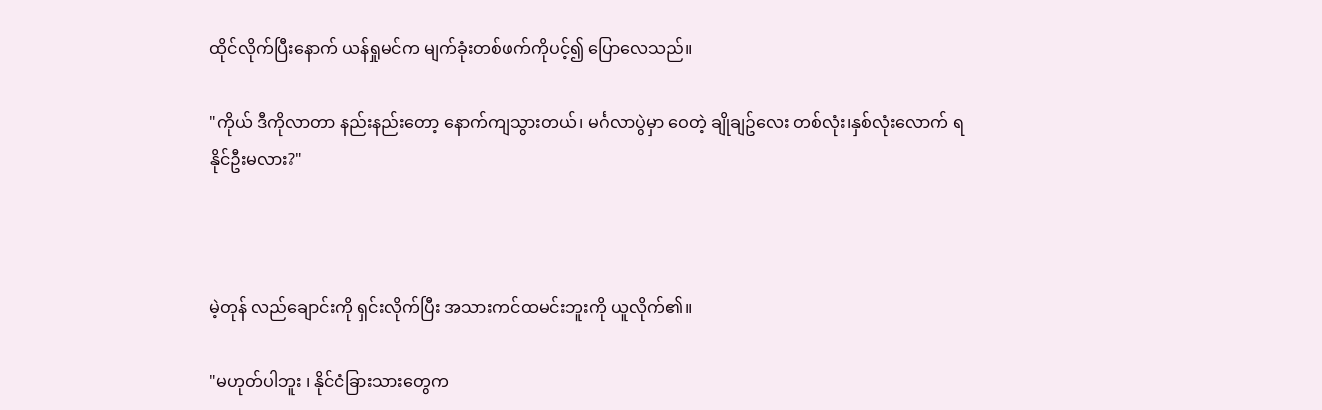ထိုင်လိုက်ပြီးနောက် ယန်ရှုမင်က မျက်ခုံးတစ်ဖက်ကိုပင့်၍ ပြောလေသည်။

"ကိုယ် ဒီကိုလာတာ နည်းနည်းတော့ နောက်ကျသွားတယ်၊ မင်္ဂလာပွဲမှာ ဝေတဲ့ ချိုချဥ်လေး တစ်လုံး၊နှစ်လုံးလောက် ရနိုင်ဦးမလား?"



မဲ့တုန် လည်ချောင်းကို ရှင်းလိုက်ပြီး အသားကင်ထမင်းဘူးကို ယူလိုက်၏။

"မဟုတ်ပါဘူး ၊ နိုင်ငံခြားသားတွေက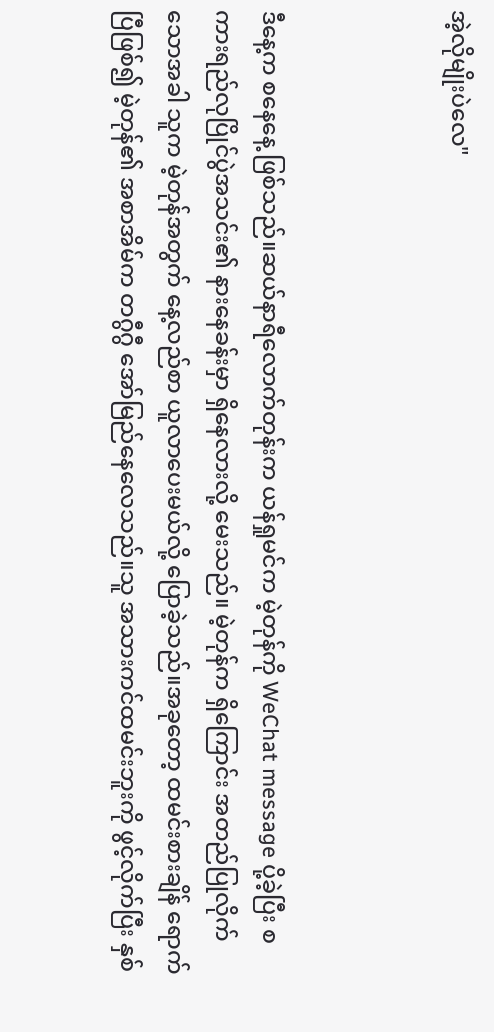အဲ့လိုမျိုးပဲလေ"



ဒီနေ့က စနေနေ့ ဖြစ်သည်။ဆယ်နာရီလောက်တုန်းက ယန်ရှုမင်က မဲ့တုန်ကို WeChat message ပို့ခဲ့ပြီး စကားရည်လုပြိုင်ပွဲအသင်း၏ နားနေခန်းမှာ ရှိနေလားလို့ မေးသည်။ မဲ့တုန်က ရှိကြောင်း အတည်ပြုလိုက်သောအခါ သူက မဲ့တုန်အတွက် နေ့လည်စာ ယူလာပေးမယ်လို့ ပြောခဲ့သည်။အခုတော့ ထမင်းစားချိန် ရောက်ပြီဖြစ်၍ မဲ့တုန်၏ အစာအိမ်က တဂွီဂွီ အော်မြည်နေလေသည်။သူ အသားကင်ထမင်းဘူးကို ဖွင့်လိုက်ပြီး နှစ်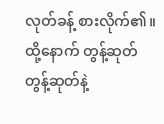လုတ်ခန့် စားလိုက်၏။ ထို့နောက် တွန့်ဆုတ် တွန့်ဆုတ်နဲ့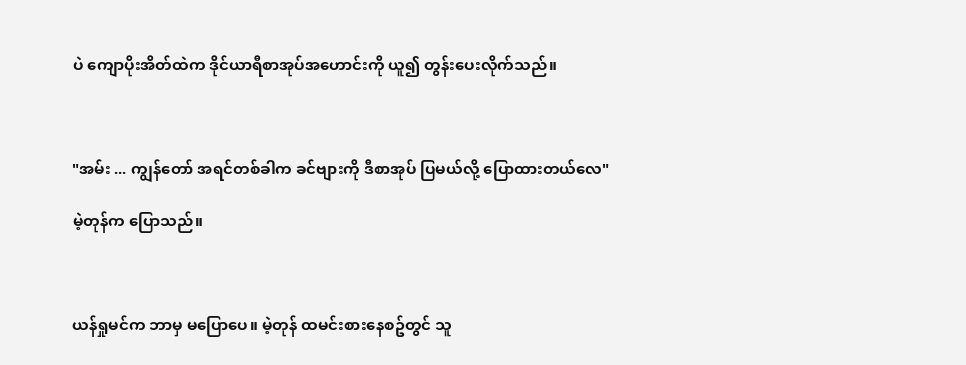ပဲ ကျောပိုးအိတ်ထဲက ဒိုင်ယာရီစာအုပ်အဟောင်းကို ယူ၍ တွန်းပေးလိုက်သည်။



"အမ်း ... ကျွန်တော် အရင်တစ်ခါက ခင်ဗျားကို ဒီစာအုပ် ပြမယ်လို့ ပြောထားတယ်လေ"

မဲ့တုန်က ပြောသည်။



ယန်ရှုမင်က ဘာမှ မပြောပေ။ မဲ့တုန် ထမင်းစားနေစဥ်တွင် သူ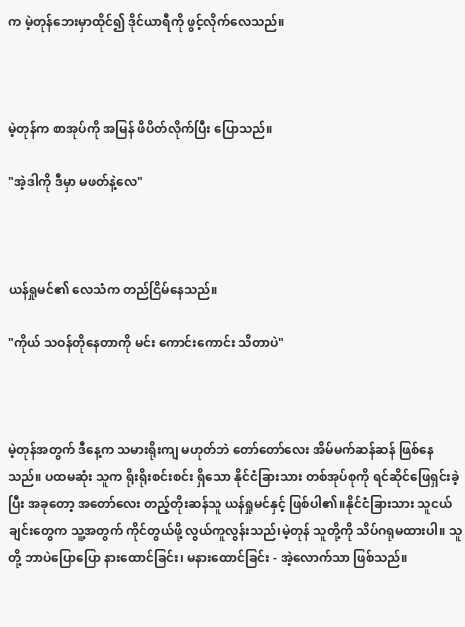က မဲ့တုန်ဘေးမှာထိုင်၍ ဒိုင်ယာရီကို ဖွင့်လိုက်လေသည်။



မဲ့တုန်က စာအုပ်ကို အမြန် ဖိပိတ်လိုက်ပြီး ပြောသည်။

"အဲ့ဒါကို ဒီမှာ မဖတ်နဲ့လေ"



ယန်ရှုမင်၏ လေသံက တည်ငြိမ်နေသည်။

"ကိုယ် သဝန်တိုနေတာကို မင်း ကောင်းကောင်း သိတာပဲ"



မဲ့တုန်အတွက် ဒီနေ့က သမားရိုးကျ မဟုတ်ဘဲ တော်တော်လေး အိမ်မက်ဆန်ဆန် ဖြစ်နေသည်။ ပထမဆုံး သူက ရိုးရိုးစင်းစင်း ရှိသော နိုင်ငံခြားသား တစ်အုပ်စုကို ရင်ဆိုင်ဖြေရှင်းခဲ့ပြီး အခုတော့ အတော်လေး တည့်တိုးဆန်သူ ယန်ရှုမင်နှင့် ဖြစ်ပါ၏။နိုင်ငံခြားသား သူငယ်ချင်းတွေက သူ့အတွက် ကိုင်တွယ်ဖို့ လွယ်ကူလွန်းသည်၊မဲ့တုန် သူတို့ကို သိပ်ဂရုမထားပါ။ သူတို့ ဘာပဲပြောပြော နားထောင်ခြင်း၊ မနားထောင်ခြင်း - အဲ့လောက်သာ ဖြစ်သည်။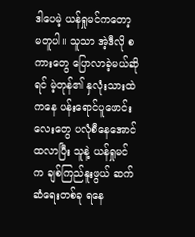ဒါပေမဲ့ ယန်ရှုမင်ကတော့ မတူပါ။ သူသာ အဲ့ဒီလို စကားတွေ ပြောလာခဲ့မယ်ဆိုရင် မဲ့တုန်၏ နှလုံးသားထဲကနေ ပန်းရောင်ပူဖောင်းလေးတွေ ပလုံစီနေအောင် ထလာပြီး သူနဲ့ ယန်ရှုမင်က ချစ်ကြည်နူးဖွယ် ဆက်ဆံရေးတစ်ခု ရနေ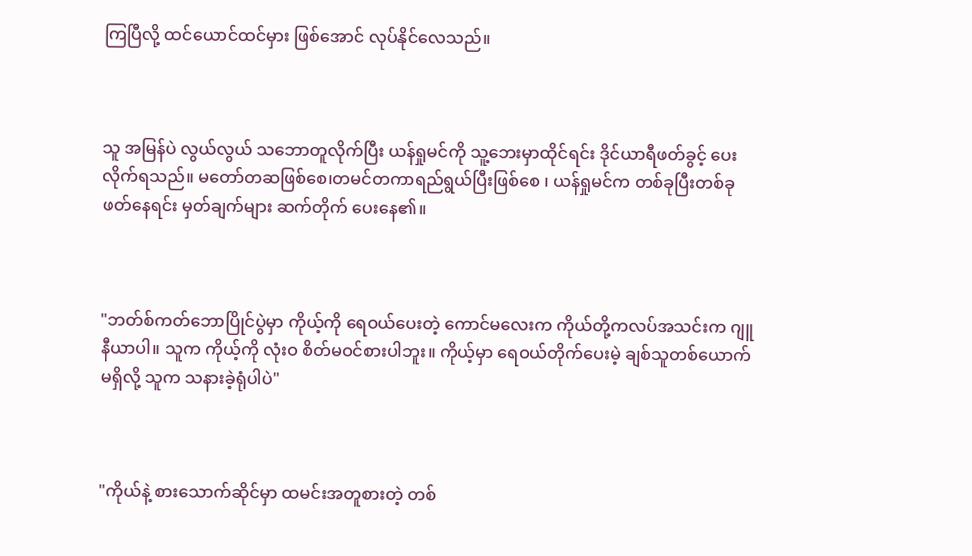ကြပြီလို့ ထင်ယောင်ထင်မှား ဖြစ်အောင် လုပ်နိုင်လေသည်။



သူ အမြန်ပဲ လွယ်လွယ် သဘောတူလိုက်ပြီး ယန်ရှုမင်ကို သူ့ဘေးမှာထိုင်ရင်း ဒိုင်ယာရီဖတ်ခွင့် ပေးလိုက်ရသည်။ မတော်တဆဖြစ်စေ၊တမင်တကာရည်ရွယ်ပြီးဖြစ်စေ ၊ ယန်ရှုမင်က တစ်ခုပြီးတစ်ခု ဖတ်နေရင်း မှတ်ချက်များ ဆက်တိုက် ပေးနေ၏။



"ဘတ်စ်ကတ်ဘောပြိုင်ပွဲမှာ ကိုယ့်ကို ရေဝယ်ပေးတဲ့ ကောင်မလေးက ကိုယ်တို့ကလပ်အသင်းက ဂျူနီယာပါ။ သူက ကိုယ့်ကို လုံးဝ စိတ်မဝင်စားပါဘူး။ ကိုယ့်မှာ ရေဝယ်တိုက်ပေးမဲ့ ချစ်သူတစ်ယောက် မရှိလို့ သူက သနားခဲ့ရုံပါပဲ"



"ကိုယ်နဲ့ စားသောက်ဆိုင်မှာ ထမင်းအတူစားတဲ့ တစ်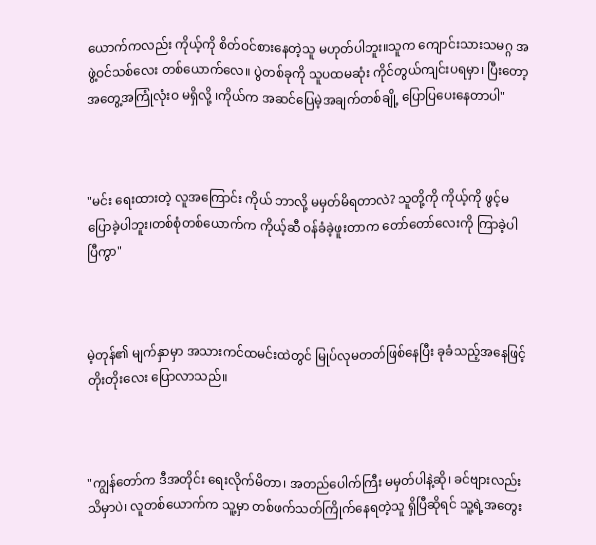ယောက်ကလည်း ကိုယ့်ကို စိတ်ဝင်စားနေတဲ့သူ မဟုတ်ပါဘူး။သူက ကျောင်းသားသမဂ္ဂ အဖွဲ့ဝင်သစ်လေး တစ်ယောက်လေ။ ပွဲတစ်ခုကို သူပထမဆုံး ကိုင်တွယ်ကျင်းပရမှာ၊ ပြီးတော့ အတွေ့အကြုံလုံးဝ မရှိလို့ ၊ကိုယ်က အဆင်ပြေမဲ့အချက်တစ်ချို့ ပြောပြပေးနေတာပါ"



"မင်း ရေးထားတဲ့ လူအကြောင်း ကိုယ် ဘာလို့ မမှတ်မိရတာလဲ? သူတို့ကို ကိုယ့်ကို ဖွင့်မပြောခဲ့ပါဘူး၊တစ်စုံတစ်ယောက်က ကိုယ့်ဆီ ဝန်ခံခဲ့ဖူးတာက တော်တော်လေးကို ကြာခဲ့ပါပြီကွာ"



မဲ့တုန်၏ မျက်နှာမှာ အသားကင်ထမင်းထဲတွင် မြုပ်လုမတတ်ဖြစ်နေပြီး ခုခံသည့်အနေဖြင့် တိုးတိုးလေး ပြောလာသည်။



"ကျွန်တော်က ဒီအတိုင်း ရေးလိုက်မိတာ၊ အတည်ပေါက်ကြီး မမှတ်ပါနဲ့ဆို၊ ခင်ဗျားလည်း သိမှာပဲ၊ လူတစ်ယောက်က သူ့မှာ တစ်ဖက်သတ်ကြိုက်နေရတဲ့သူ ရှိပြီဆိုရင် သူ့ရဲ့အတွေး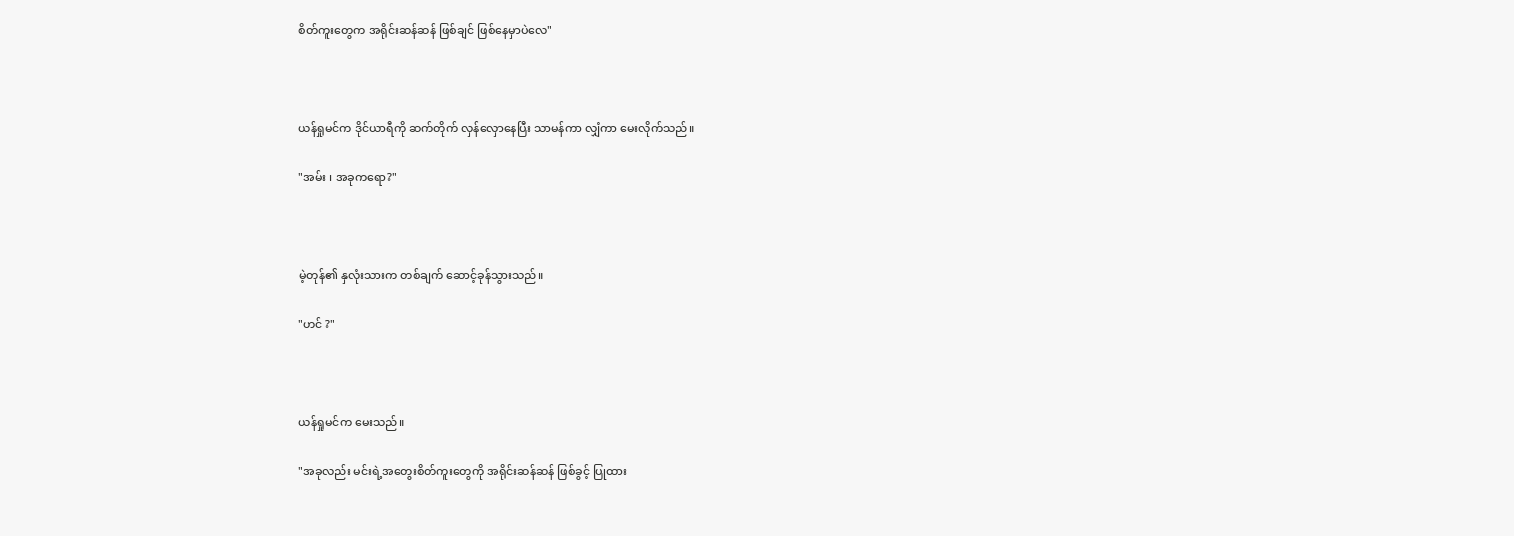စိတ်ကူးတွေက အရိုင်းဆန်ဆန် ဖြစ်ချင် ဖြစ်နေမှာပဲလေ"



ယန်ရှုမင်က ဒိုင်ယာရီကို ဆက်တိုက် လှန်လှောနေပြီး သာမန်ကာ လျှံကာ မေးလိုက်သည်။

"အမ်း ၊ အခုကရော?"



မဲ့တုန်၏ နှလုံးသားက တစ်ချက် ဆောင့်ခုန်သွားသည်။

"ဟင် ?"



ယန်ရှုမင်က မေးသည်။

"အခုလည်း မင်းရဲ့အတွေးစိတ်ကူးတွေကို အရိုင်းဆန်ဆန် ဖြစ်ခွင့် ပြုထား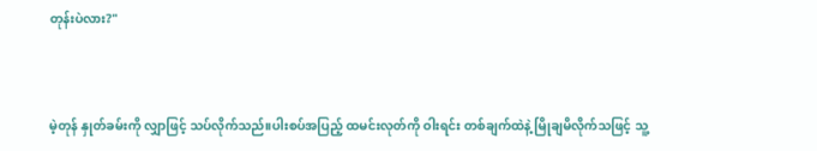တုန်းပဲလား?"



မဲ့တုန် နှုတ်ခမ်းကို လျှာဖြင့် သပ်လိုက်သည်။ပါးစပ်အပြည့် ထမင်းလုတ်ကို ဝါးရင်း တစ်ချက်ထဲနဲ့ မြိုချမိလိုက်သဖြင့် သူ့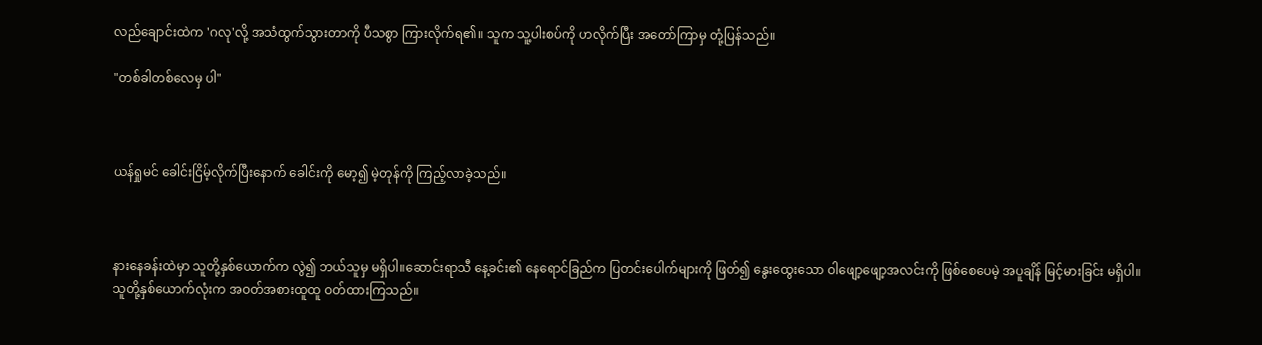လည်ချောင်းထဲက 'ဂလု'လို့ အသံထွက်သွားတာကို ပီသစွာ ကြားလိုက်ရ၏။ သူက သူ့ပါးစပ်ကို ဟလိုက်ပြီး အတော်ကြာမှ တုံ့ပြန်သည်။

"တစ်ခါတစ်လေမှ ပါ"



ယန်ရှုမင် ခေါင်းငြိမ့်လိုက်ပြီးနောက် ခေါင်းကို မော့၍ မဲ့တုန်ကို ကြည့်လာခဲ့သည်။



နားနေခန်းထဲမှာ သူတို့နှစ်ယောက်က လွဲ၍ ဘယ်သူမှ မရှိပါ။ဆောင်းရာသီ နေ့ခင်း၏ နေရောင်ခြည်က ပြတင်းပေါက်များကို ဖြတ်၍ နွေးထွေးသော ဝါဖျော့ဖျော့အလင်းကို ဖြစ်စေပေမဲ့ အပူချိန် မြင့်မားခြင်း မရှိပါ။ သူတို့နှစ်ယောက်လုံးက အဝတ်အစားထူထူ ဝတ်ထားကြသည်။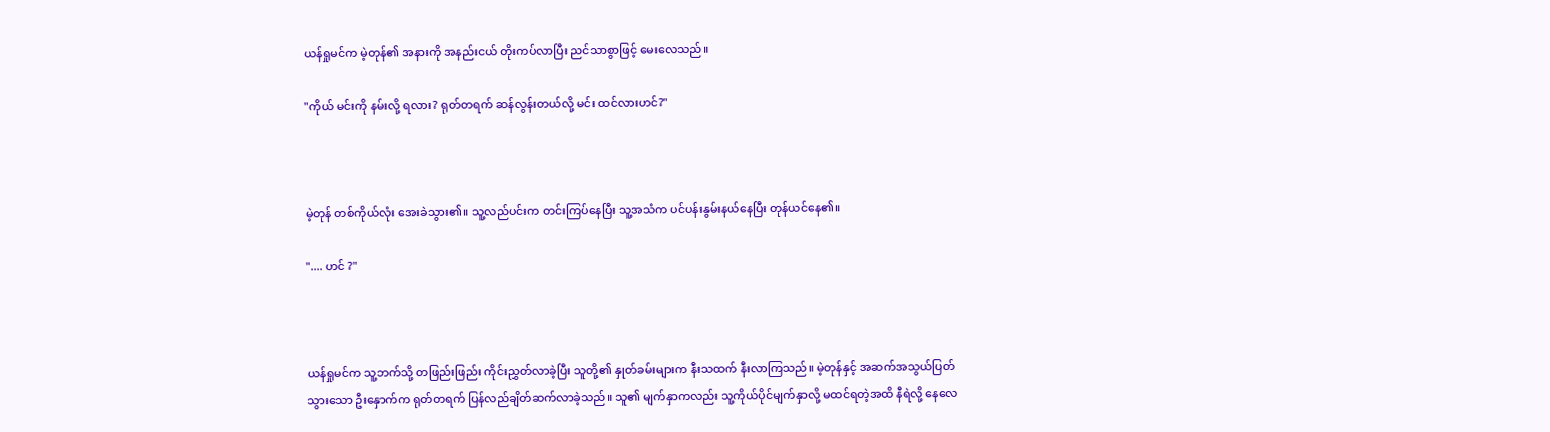ယန်ရှုမင်က မဲ့တုန်၏ အနားကို အနည်းငယ် တိုးကပ်လာပြီး ညင်သာစွာဖြင့် မေးလေသည်။

"ကိုယ် မင်းကို နမ်းလို့ ရလား? ရုတ်တရက် ဆန်လွန်းတယ်လို့ မင်း ထင်လားဟင်?"



မဲ့တုန် တစ်ကိုယ်လုံး အေးခဲသွား၏။ သူ့လည်ပင်းက တင်းကြပ်နေပြီး သူ့အသံက ပင်ပန်းနွမ်းနယ်နေပြီး တုန်ယင်နေ၏။

".... ဟင် ?"



ယန်ရှုမင်က သူ့ဘက်သို့ တဖြည်းဖြည်း ကိုင်းညွှတ်လာခဲ့ပြီး သူတို့၏ နှုတ်ခမ်းများက နီးသထက် နီးလာကြသည်။ မဲ့တုန်နှင့် အဆက်အသွယ်ပြတ်သွားသော ဦးနှောက်က ရုတ်တရက် ပြန်လည်ချိတ်ဆက်လာခဲ့သည်။ သူ၏ မျက်နှာကလည်း သူ့ကိုယ်ပိုင်မျက်နှာလို့ မထင်ရတဲ့အထိ နီရဲလို့ နေလေ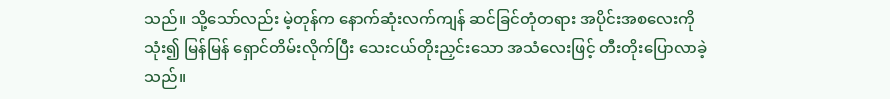သည်။ သို့သော်လည်း မဲ့တုန်က နောက်ဆုံးလက်ကျန် ဆင်ခြင်တုံတရား အပိုင်းအစလေးကို သုံး၍ မြန်မြန် ရှောင်တိမ်းလိုက်ပြီး သေးငယ်တိုးညှင်းသော အသံလေးဖြင့် တီးတိုးပြောလာခဲ့သည်။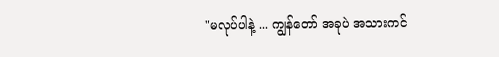"မလုပ်ပါနဲ့ ... ကျွန်တော် အခုပဲ အသားကင်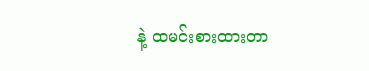နဲ့ ထမင်းစားထားတာ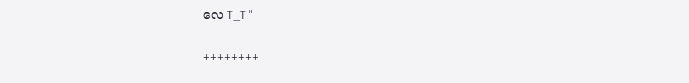လေ T_T "

++++++++